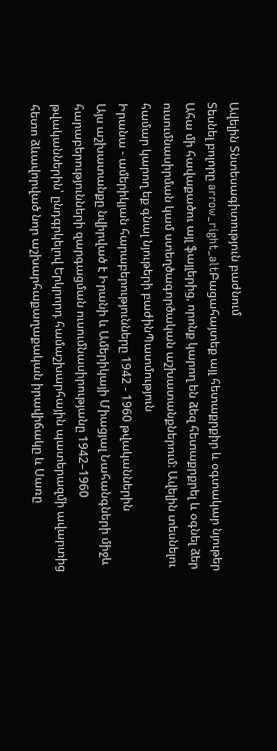Ավելին Տնտեսագիտություն բաժնում
Տեսնել բոլորը arrow_right_altԲացահայտեք այլ հետաքրքիր և օգտակար նյութեր
Ահա մի հավաքածու այլ ֆայլերից, որոնք կարող են ձեզ հետաքրքրել և օգնել ձեր ուսումնասիրման կամ ստեղծագործական աշխատանքներում: Ավելին տեսնելու համար կարող եք գնալ նյութերի բաժինՊատմություն
Իրանա - ամերիկյան հարաբերությունները 1942 - 1960 թվականներին
Այս աշխատանքը նվիրված է Իրանի և Ամերիկայի Միացյալ Նահանգների միջև հարաբերությունների զարգացման ուսումնասիրությանը 1942–1960 թվականներին՝ ընդգրկելով Երկրորդ համաշխարհային պատերազմի ավարտից հետո ձևավորված նոր աշխարհաքաղաքական իրավիճակը և Սառը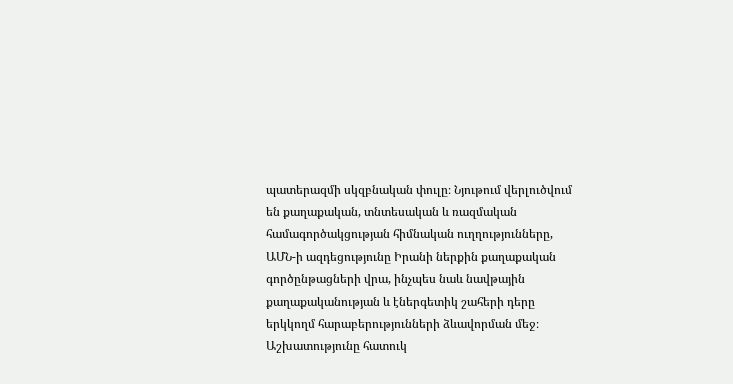պատերազմի սկզբնական փուլը։ Նյութում վերլուծվում են քաղաքական, տնտեսական և ռազմական համագործակցության հիմնական ուղղությունները, ԱՄՆ-ի ազդեցությունը Իրանի ներքին քաղաքական գործընթացների վրա, ինչպես նաև նավթային քաղաքականության և էներգետիկ շահերի դերը երկկողմ հարաբերությունների ձևավորման մեջ։ Աշխատությունը հատուկ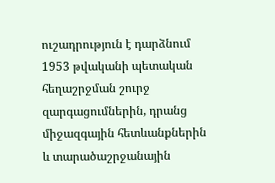ուշադրություն է դարձնում 1953 թվականի պետական հեղաշրջման շուրջ զարգացումներին, դրանց միջազգային հետևանքներին և տարածաշրջանային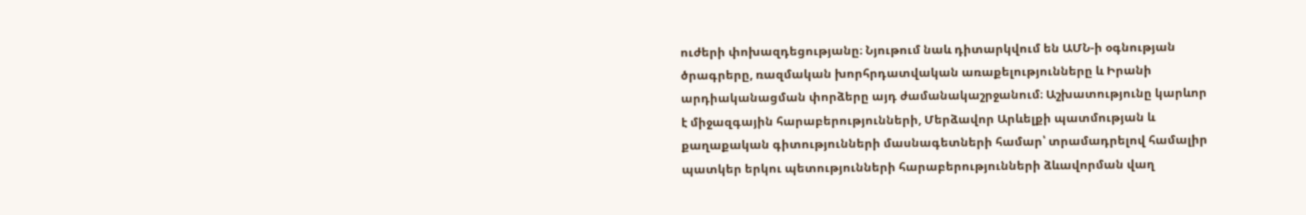ուժերի փոխազդեցությանը։ Նյութում նաև դիտարկվում են ԱՄՆ-ի օգնության ծրագրերը, ռազմական խորհրդատվական առաքելությունները և Իրանի արդիականացման փորձերը այդ ժամանակաշրջանում։ Աշխատությունը կարևոր է միջազգային հարաբերությունների, Մերձավոր Արևելքի պատմության և քաղաքական գիտությունների մասնագետների համար՝ տրամադրելով համալիր պատկեր երկու պետությունների հարաբերությունների ձևավորման վաղ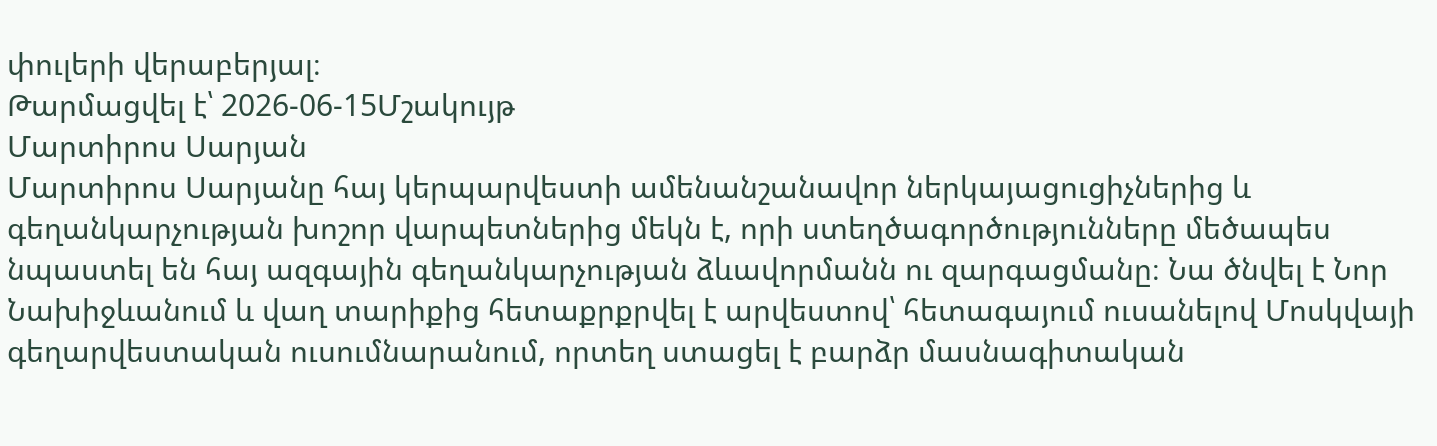փուլերի վերաբերյալ։
Թարմացվել է՝ 2026-06-15Մշակույթ
Մարտիրոս Սարյան
Մարտիրոս Սարյանը հայ կերպարվեստի ամենանշանավոր ներկայացուցիչներից և գեղանկարչության խոշոր վարպետներից մեկն է, որի ստեղծագործությունները մեծապես նպաստել են հայ ազգային գեղանկարչության ձևավորմանն ու զարգացմանը։ Նա ծնվել է Նոր Նախիջևանում և վաղ տարիքից հետաքրքրվել է արվեստով՝ հետագայում ուսանելով Մոսկվայի գեղարվեստական ուսումնարանում, որտեղ ստացել է բարձր մասնագիտական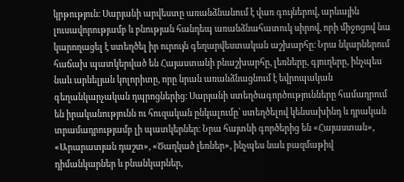կրթություն։ Սարյանի արվեստը առանձնանում է վառ գույներով, արևային լուսավորությամբ և բնության հանդեպ առանձնահատուկ սիրով, որի միջոցով նա կարողացել է ստեղծել իր ուրույն գեղարվեստական աշխարհը։ Նրա նկարներում հաճախ պատկերված են Հայաստանի բնաշխարհը, լեռները, գյուղերը, ինչպես նաև արևելյան կոլորիտը, որը նրան առանձնացնում է եվրոպական գեղանկարչական դպրոցներից։ Սարյանի ստեղծագործությունները համադրում են իրականությունն ու հուզական ընկալումը՝ ստեղծելով կենսախինդ և դրական տրամադրությամբ լի պատկերներ։ Նրա հայտնի գործերից են «Հայաստան», «Արարատյան դաշտ», «Ծաղկած լեռներ», ինչպես նաև բազմաթիվ դիմանկարներ և բնանկարներ,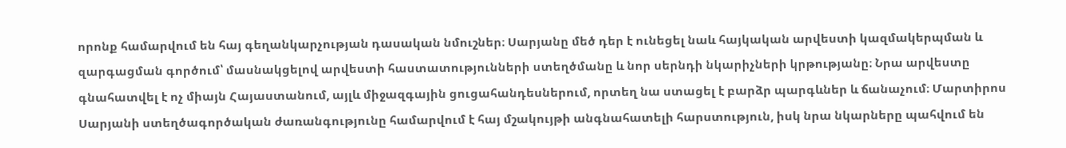որոնք համարվում են հայ գեղանկարչության դասական նմուշներ։ Սարյանը մեծ դեր է ունեցել նաև հայկական արվեստի կազմակերպման և զարգացման գործում՝ մասնակցելով արվեստի հաստատությունների ստեղծմանը և նոր սերնդի նկարիչների կրթությանը։ Նրա արվեստը գնահատվել է ոչ միայն Հայաստանում, այլև միջազգային ցուցահանդեսներում, որտեղ նա ստացել է բարձր պարգևներ և ճանաչում։ Մարտիրոս Սարյանի ստեղծագործական ժառանգությունը համարվում է հայ մշակույթի անգնահատելի հարստություն, իսկ նրա նկարները պահվում են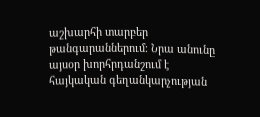աշխարհի տարբեր թանգարաններում։ Նրա անունը այսօր խորհրդանշում է հայկական գեղանկարչության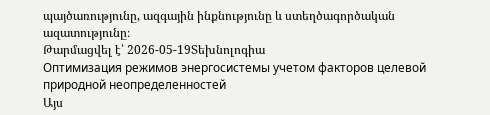պայծառությունը, ազգային ինքնությունը և ստեղծագործական ազատությունը։
Թարմացվել է՝ 2026-05-19Տեխնոլոգիա
Оптимизация режимов энергосистемы учетом факторов целевой природной неопределенностей
Այս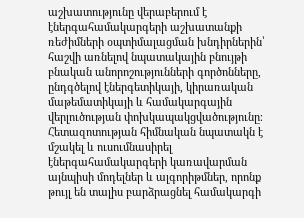աշխատությունը վերաբերում է էներգահամակարգերի աշխատանքի ռեժիմների օպտիմալացման խնդիրներին՝ հաշվի առնելով նպատակային բնույթի բնական անորոշությունների գործոնները, ընդգծելով էներգետիկայի, կիրառական մաթեմատիկայի և համակարգային վերլուծության փոխկապակցվածությունը։ Հետազոտության հիմնական նպատակն է մշակել և ուսումնասիրել էներգահամակարգերի կառավարման այնպիսի մոդելներ և ալգորիթմներ, որոնք թույլ են տալիս բարձրացնել համակարգի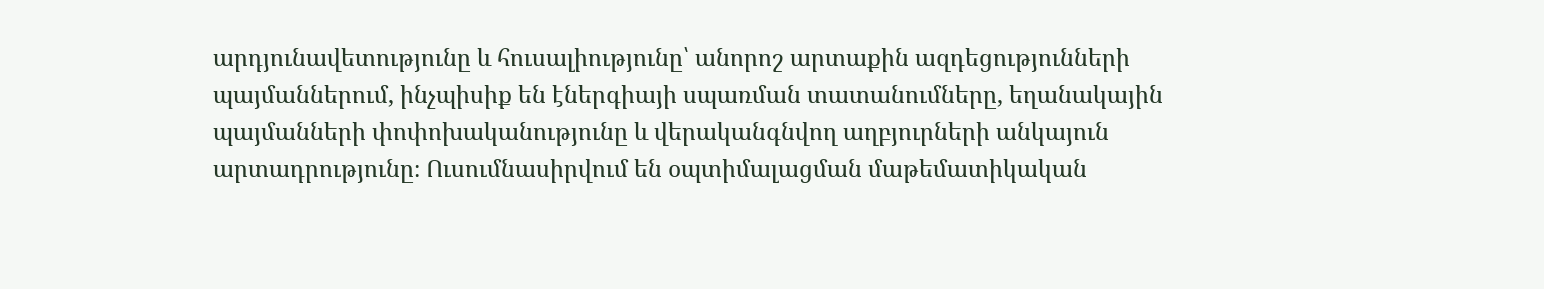արդյունավետությունը և հուսալիությունը՝ անորոշ արտաքին ազդեցությունների պայմաններում, ինչպիսիք են էներգիայի սպառման տատանումները, եղանակային պայմանների փոփոխականությունը և վերականգնվող աղբյուրների անկայուն արտադրությունը։ Ուսումնասիրվում են օպտիմալացման մաթեմատիկական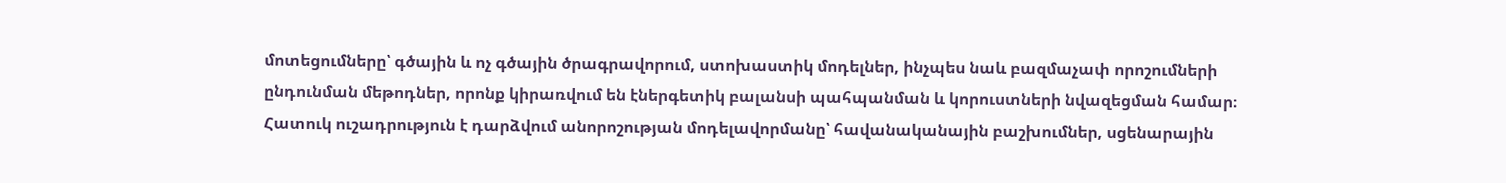մոտեցումները՝ գծային և ոչ գծային ծրագրավորում, ստոխաստիկ մոդելներ, ինչպես նաև բազմաչափ որոշումների ընդունման մեթոդներ, որոնք կիրառվում են էներգետիկ բալանսի պահպանման և կորուստների նվազեցման համար։ Հատուկ ուշադրություն է դարձվում անորոշության մոդելավորմանը՝ հավանականային բաշխումներ, սցենարային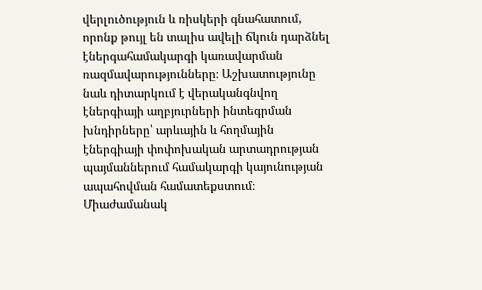վերլուծություն և ռիսկերի գնահատում, որոնք թույլ են տալիս ավելի ճկուն դարձնել էներգահամակարգի կառավարման ռազմավարությունները։ Աշխատությունը նաև դիտարկում է վերականգնվող էներգիայի աղբյուրների ինտեգրման խնդիրները՝ արևային և հողմային էներգիայի փոփոխական արտադրության պայմաններում համակարգի կայունության ապահովման համատեքստում։ Միաժամանակ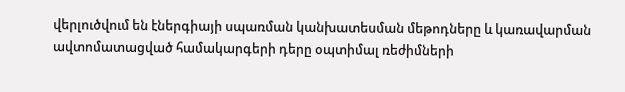վերլուծվում են էներգիայի սպառման կանխատեսման մեթոդները և կառավարման ավտոմատացված համակարգերի դերը օպտիմալ ռեժիմների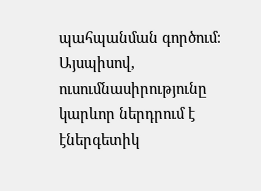պահպանման գործում։ Այսպիսով, ուսումնասիրությունը կարևոր ներդրում է էներգետիկ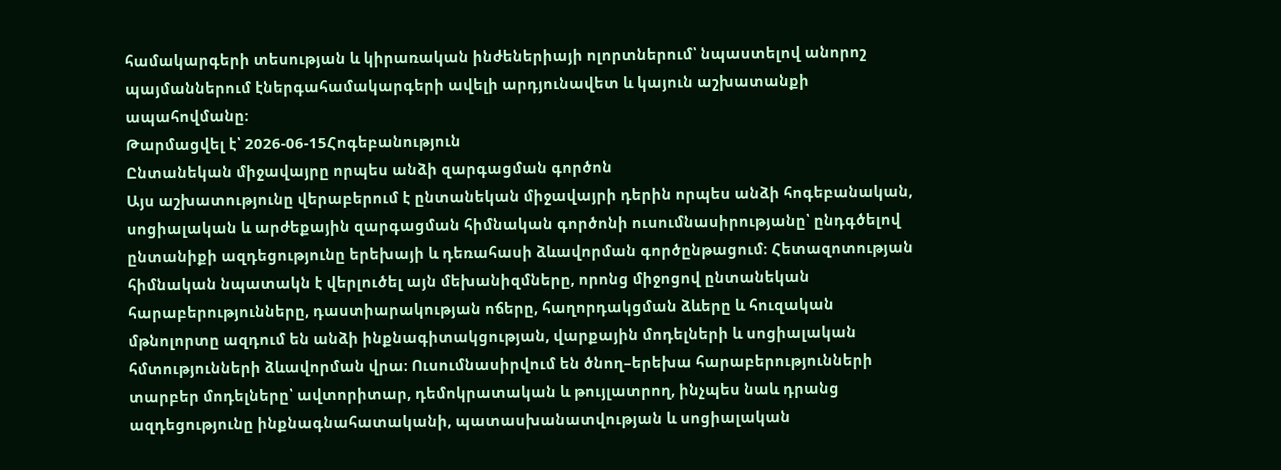համակարգերի տեսության և կիրառական ինժեներիայի ոլորտներում՝ նպաստելով անորոշ պայմաններում էներգահամակարգերի ավելի արդյունավետ և կայուն աշխատանքի ապահովմանը։
Թարմացվել է՝ 2026-06-15Հոգեբանություն
Ընտանեկան միջավայրը որպես անձի զարգացման գործոն
Այս աշխատությունը վերաբերում է ընտանեկան միջավայրի դերին որպես անձի հոգեբանական, սոցիալական և արժեքային զարգացման հիմնական գործոնի ուսումնասիրությանը՝ ընդգծելով ընտանիքի ազդեցությունը երեխայի և դեռահասի ձևավորման գործընթացում։ Հետազոտության հիմնական նպատակն է վերլուծել այն մեխանիզմները, որոնց միջոցով ընտանեկան հարաբերությունները, դաստիարակության ոճերը, հաղորդակցման ձևերը և հուզական մթնոլորտը ազդում են անձի ինքնագիտակցության, վարքային մոդելների և սոցիալական հմտությունների ձևավորման վրա։ Ուսումնասիրվում են ծնող–երեխա հարաբերությունների տարբեր մոդելները՝ ավտորիտար, դեմոկրատական և թույլատրող, ինչպես նաև դրանց ազդեցությունը ինքնագնահատականի, պատասխանատվության և սոցիալական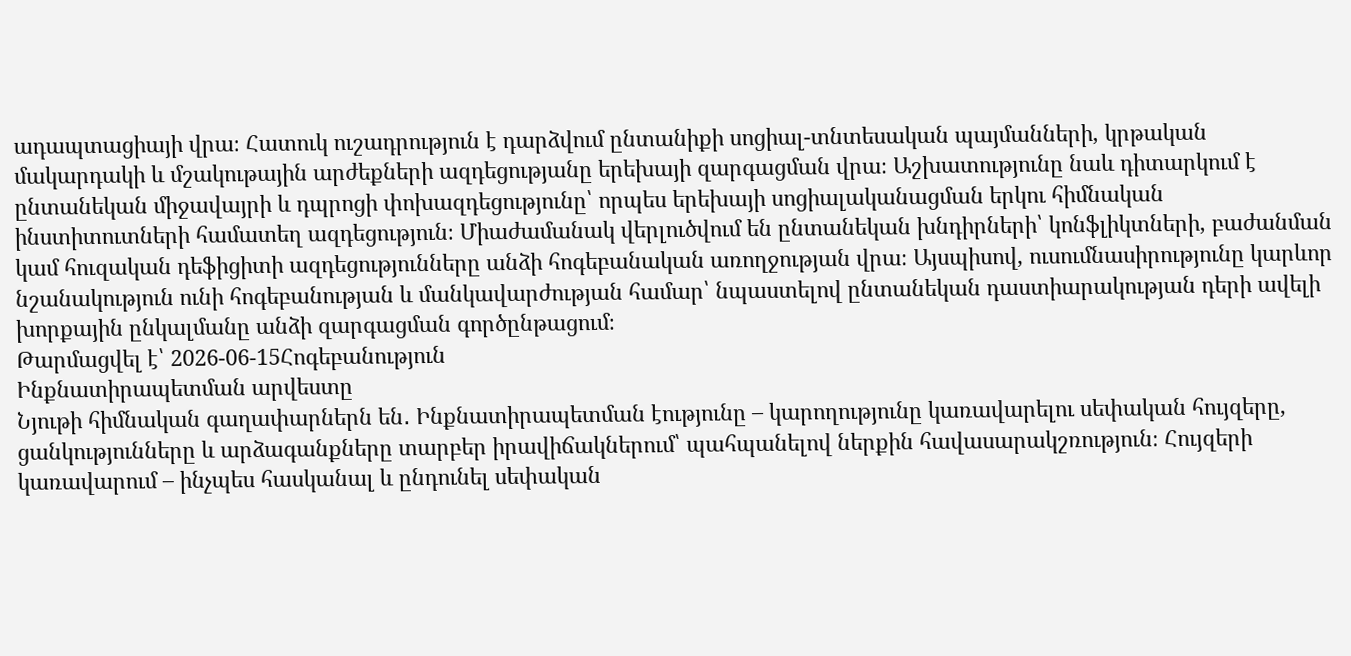ադապտացիայի վրա։ Հատուկ ուշադրություն է դարձվում ընտանիքի սոցիալ-տնտեսական պայմանների, կրթական մակարդակի և մշակութային արժեքների ազդեցությանը երեխայի զարգացման վրա։ Աշխատությունը նաև դիտարկում է ընտանեկան միջավայրի և դպրոցի փոխազդեցությունը՝ որպես երեխայի սոցիալականացման երկու հիմնական ինստիտուտների համատեղ ազդեցություն։ Միաժամանակ վերլուծվում են ընտանեկան խնդիրների՝ կոնֆլիկտների, բաժանման կամ հուզական դեֆիցիտի ազդեցությունները անձի հոգեբանական առողջության վրա։ Այսպիսով, ուսումնասիրությունը կարևոր նշանակություն ունի հոգեբանության և մանկավարժության համար՝ նպաստելով ընտանեկան դաստիարակության դերի ավելի խորքային ընկալմանը անձի զարգացման գործընթացում։
Թարմացվել է՝ 2026-06-15Հոգեբանություն
Ինքնատիրապետման արվեստը
Նյութի հիմնական գաղափարներն են․ Ինքնատիրապետման էությունը – կարողությունը կառավարելու սեփական հույզերը, ցանկությունները և արձագանքները տարբեր իրավիճակներում՝ պահպանելով ներքին հավասարակշռություն։ Հույզերի կառավարում – ինչպես հասկանալ և ընդունել սեփական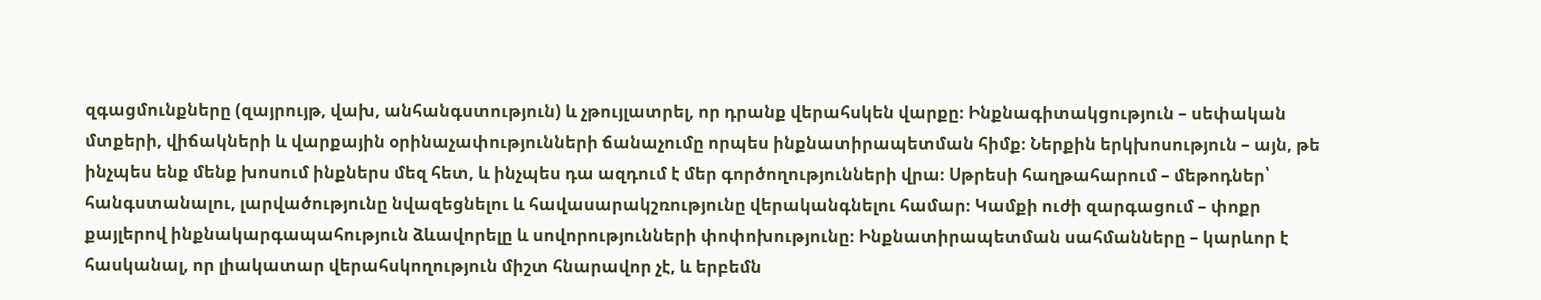զգացմունքները (զայրույթ, վախ, անհանգստություն) և չթույլատրել, որ դրանք վերահսկեն վարքը։ Ինքնագիտակցություն – սեփական մտքերի, վիճակների և վարքային օրինաչափությունների ճանաչումը որպես ինքնատիրապետման հիմք։ Ներքին երկխոսություն – այն, թե ինչպես ենք մենք խոսում ինքներս մեզ հետ, և ինչպես դա ազդում է մեր գործողությունների վրա։ Սթրեսի հաղթահարում – մեթոդներ՝ հանգստանալու, լարվածությունը նվազեցնելու և հավասարակշռությունը վերականգնելու համար։ Կամքի ուժի զարգացում – փոքր քայլերով ինքնակարգապահություն ձևավորելը և սովորությունների փոփոխությունը։ Ինքնատիրապետման սահմանները – կարևոր է հասկանալ, որ լիակատար վերահսկողություն միշտ հնարավոր չէ, և երբեմն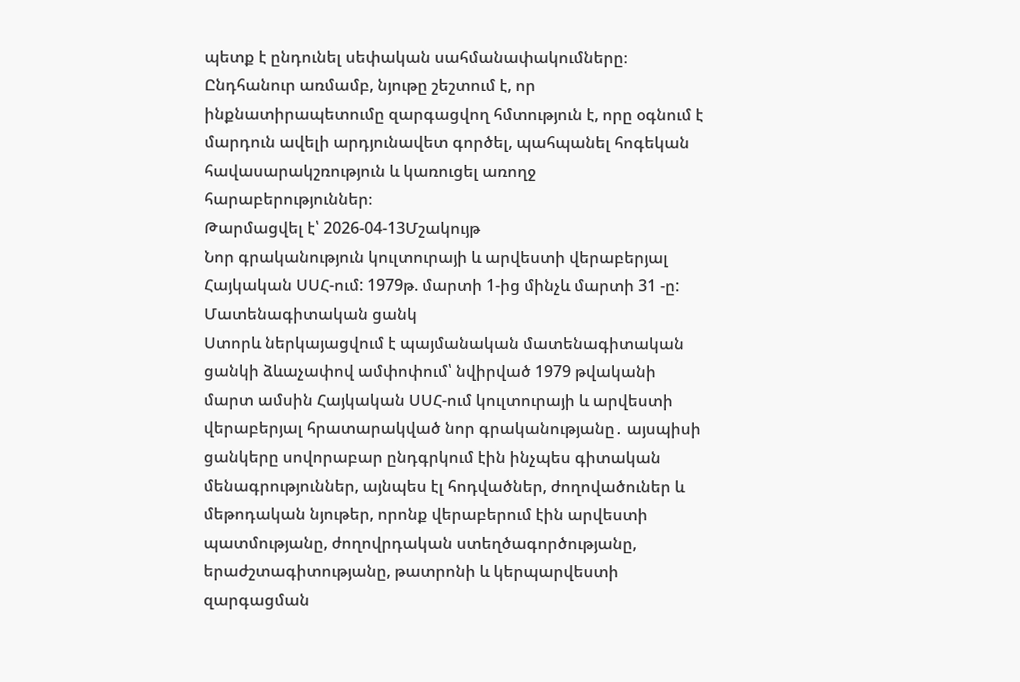պետք է ընդունել սեփական սահմանափակումները։ Ընդհանուր առմամբ, նյութը շեշտում է, որ ինքնատիրապետումը զարգացվող հմտություն է, որը օգնում է մարդուն ավելի արդյունավետ գործել, պահպանել հոգեկան հավասարակշռություն և կառուցել առողջ հարաբերություններ։
Թարմացվել է՝ 2026-04-13Մշակույթ
Նոր գրականություն կուլտուրայի և արվեստի վերաբերյալ Հայկական ՍՍՀ-ում: 1979թ. մարտի 1-ից մինչև մարտի 31 -ը: Մատենագիտական ցանկ
Ստորև ներկայացվում է պայմանական մատենագիտական ցանկի ձևաչափով ամփոփում՝ նվիրված 1979 թվականի մարտ ամսին Հայկական ՍՍՀ-ում կուլտուրայի և արվեստի վերաբերյալ հրատարակված նոր գրականությանը․ այսպիսի ցանկերը սովորաբար ընդգրկում էին ինչպես գիտական մենագրություններ, այնպես էլ հոդվածներ, ժողովածուներ և մեթոդական նյութեր, որոնք վերաբերում էին արվեստի պատմությանը, ժողովրդական ստեղծագործությանը, երաժշտագիտությանը, թատրոնի և կերպարվեստի զարգացման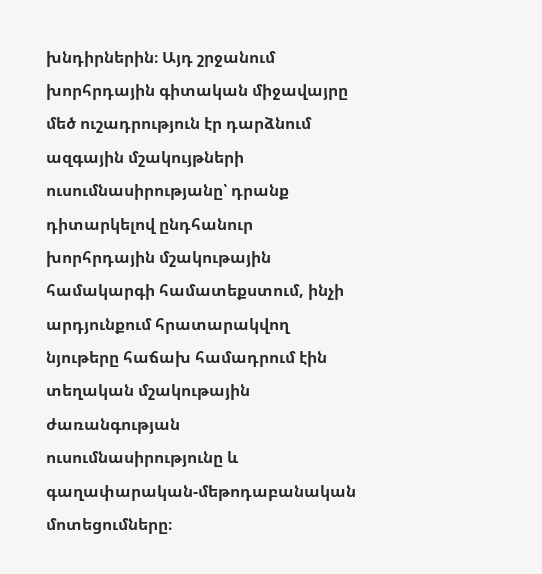խնդիրներին։ Այդ շրջանում խորհրդային գիտական միջավայրը մեծ ուշադրություն էր դարձնում ազգային մշակույթների ուսումնասիրությանը՝ դրանք դիտարկելով ընդհանուր խորհրդային մշակութային համակարգի համատեքստում, ինչի արդյունքում հրատարակվող նյութերը հաճախ համադրում էին տեղական մշակութային ժառանգության ուսումնասիրությունը և գաղափարական-մեթոդաբանական մոտեցումները։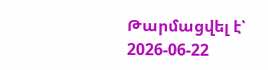Թարմացվել է՝ 2026-06-22